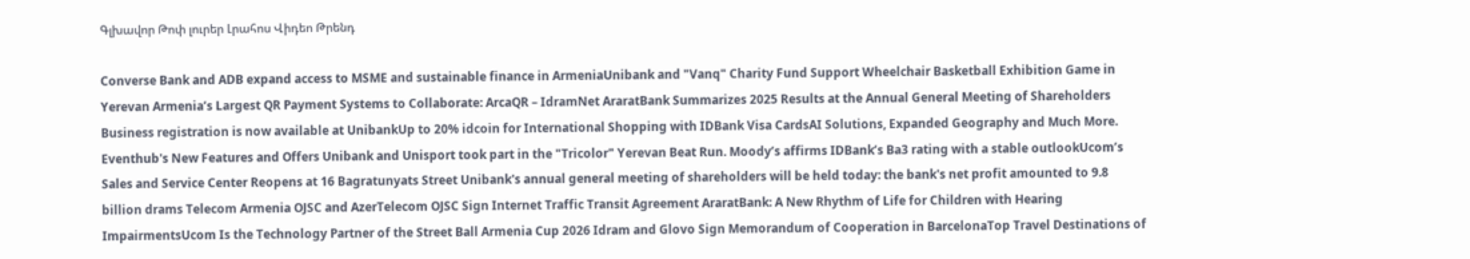Գլխավոր Թոփ լուրեր Լրահոս Վիդեո Թրենդ

Converse Bank and ADB expand access to MSME and sustainable finance in ArmeniaUnibank and "Vanq" Charity Fund Support Wheelchair Basketball Exhibition Game in Yerevan Armenia’s Largest QR Payment Systems to Collaborate: ArcaQR – IdramNet AraratBank Summarizes 2025 Results at the Annual General Meeting of Shareholders Business registration is now available at UnibankUp to 20% idcoin for International Shopping with IDBank Visa CardsAI Solutions, Expanded Geography and Much More. Eventhub's New Features and Offers Unibank and Unisport took part in the "Tricolor" Yerevan Beat Run. Moody’s affirms IDBank’s Ba3 rating with a stable outlookUcom’s Sales and Service Center Reopens at 16 Bagratunyats Street Unibank's annual general meeting of shareholders will be held today: the bank's net profit amounted to 9.8 billion drams Telecom Armenia OJSC and AzerTelecom OJSC Sign Internet Traffic Transit Agreement AraratBank: A New Rhythm of Life for Children with Hearing ImpairmentsUcom Is the Technology Partner of the Street Ball Armenia Cup 2026 Idram and Glovo Sign Memorandum of Cooperation in BarcelonaTop Travel Destinations of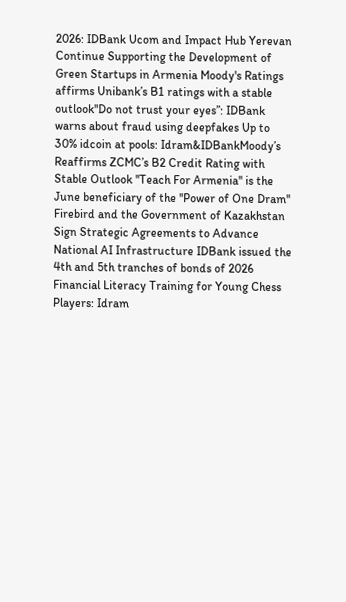2026: IDBank Ucom and Impact Hub Yerevan Continue Supporting the Development of Green Startups in Armenia Moody's Ratings affirms Unibank’s B1 ratings with a stable outlook''Do not trust your eyes’’: IDBank warns about fraud using deepfakes Up to 30% idcoin at pools: Idram&IDBankMoody’s Reaffirms ZCMC’s B2 Credit Rating with Stable Outlook ''Teach For Armenia'' is the June beneficiary of the ''Power of One Dram'' Firebird and the Government of Kazakhstan Sign Strategic Agreements to Advance National AI Infrastructure IDBank issued the 4th and 5th tranches of bonds of 2026 Financial Literacy Training for Young Chess Players: Idram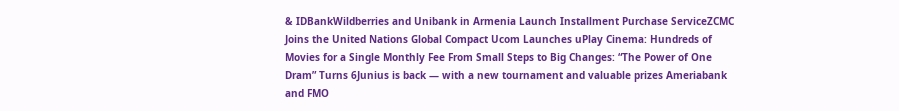& IDBankWildberries and Unibank in Armenia Launch Installment Purchase ServiceZCMC Joins the United Nations Global Compact Ucom Launches uPlay Cinema: Hundreds of Movies for a Single Monthly Fee From Small Steps to Big Changes: “The Power of One Dram” Turns 6Junius is back — with a new tournament and valuable prizes Ameriabank and FMO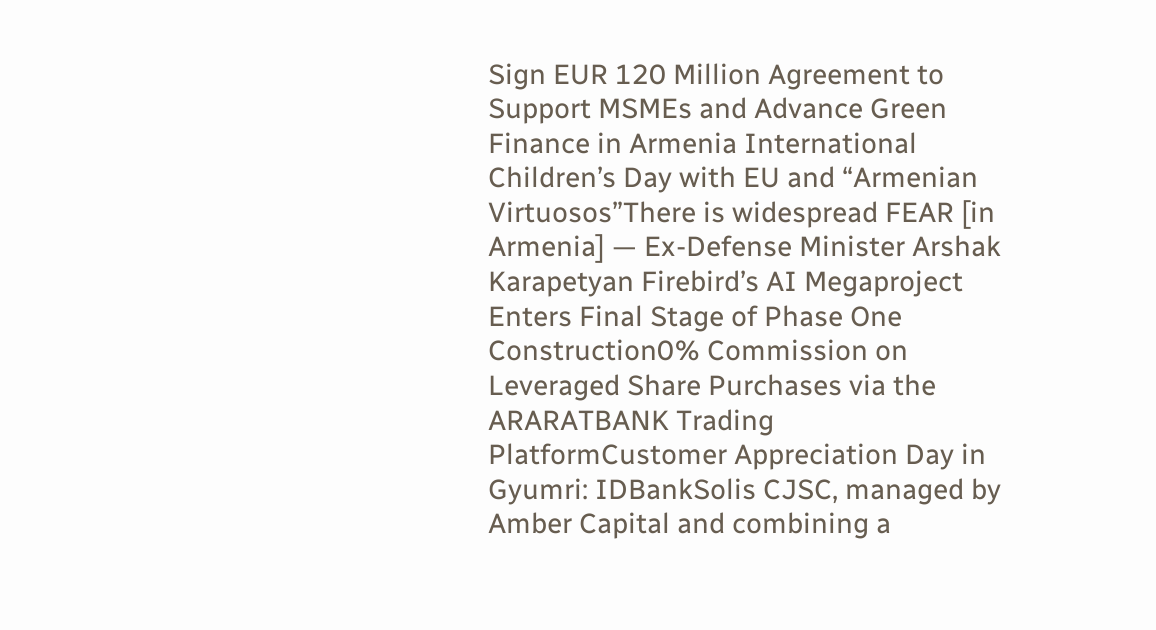Sign EUR 120 Million Agreement to Support MSMEs and Advance Green Finance in Armenia International Children’s Day with EU and “Armenian Virtuosos”There is widespread FEAR [in Armenia] — Ex-Defense Minister Arshak Karapetyan Firebird’s AI Megaproject Enters Final Stage of Phase One Construction0% Commission on Leveraged Share Purchases via the ARARATBANK Trading PlatformCustomer Appreciation Day in Gyumri: IDBankSolis CJSC, managed by Amber Capital and combining a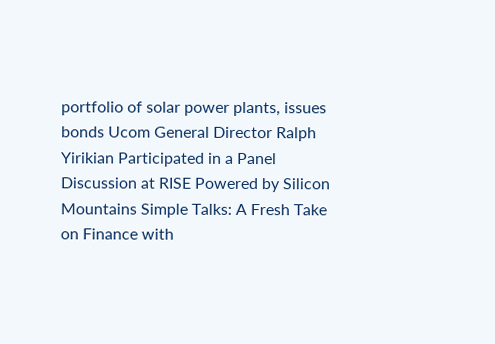portfolio of solar power plants, issues bonds Ucom General Director Ralph Yirikian Participated in a Panel Discussion at RISE Powered by Silicon Mountains Simple Talks: A Fresh Take on Finance with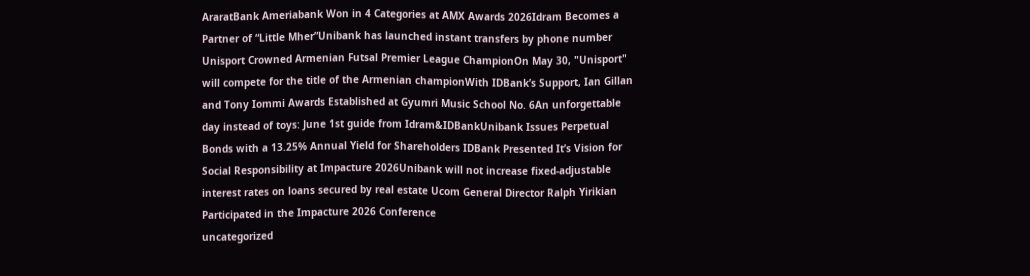AraratBank Ameriabank Won in 4 Categories at AMX Awards 2026Idram Becomes a Partner of “Little Mher”Unibank has launched instant transfers by phone number Unisport Crowned Armenian Futsal Premier League ChampionOn May 30, "Unisport" will compete for the title of the Armenian championWith IDBank’s Support, Ian Gillan and Tony Iommi Awards Established at Gyumri Music School No. 6An unforgettable day instead of toys: June 1st guide from Idram&IDBankUnibank Issues Perpetual Bonds with a 13.25% Annual Yield for Shareholders IDBank Presented It’s Vision for Social Responsibility at Impacture 2026Unibank will not increase fixed-adjustable interest rates on loans secured by real estate Ucom General Director Ralph Yirikian Participated in the Impacture 2026 Conference
uncategorized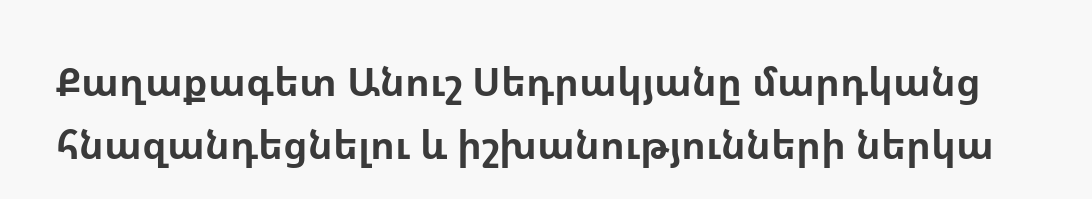Քաղաքագետ Անուշ Սեդրակյանը մարդկանց հնազանդեցնելու և իշխանությունների ներկա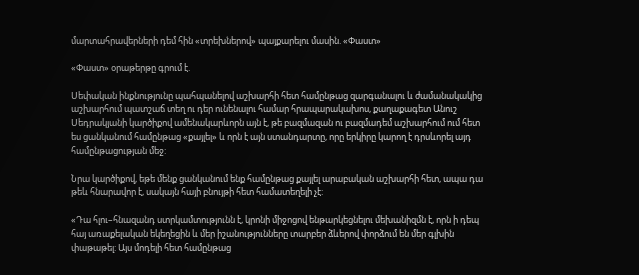մարտահրավերների դեմ հին «տրեխներով» պայքարելու մասին. «Փաստ»

«Փաստ» օրաթերթը գրում է.

Սեփական ինքնությունը պահպանելով աշխարհի հետ համընթաց զարգանալու և ժամանակակից աշխարհում պատշաճ տեղ ու դեր ունենալու համար հրապարակախոս, քաղաքագետ Անուշ Սեդրակյանի կարծիքով ամենակարևորն այն է, թե բազմազան ու բազմադեմ աշխարհում ում հետ ես ցանկանում համընթաց «քայլել» և որն է այն ստանդարտը, որը երկիրը կարող է դրսևորել այդ համընթացության մեջ:

Նրա կարծիքով, եթե մենք ցանկանում ենք համընթաց քայլել արաբական աշխարհի հետ, ապա դա թեև հնարավոր է, սակայն հայի բնույթի հետ համատեղելի չէ:

«Դա հլու–հնազանդ ստրկամտությունն է, կրոնի միջոցով ենթարկեցնելու մեխանիզմն է, որն ի դեպ հայ առաքելական եկեղեցին և մեր իշանությունները տարբեր ձևերով փորձում են մեր գլխին փաթաթել: Այս մոդելի հետ համընթաց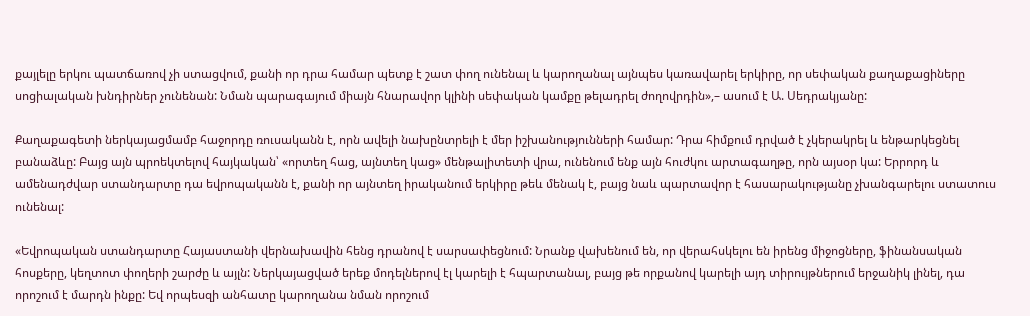քայլելը երկու պատճառով չի ստացվում, քանի որ դրա համար պետք է շատ փող ունենալ և կարողանալ այնպես կառավարել երկիրը, որ սեփական քաղաքացիները սոցիալական խնդիրներ չունենան: Նման պարագայում միայն հնարավոր կլինի սեփական կամքը թելադրել ժողովրդին»,– ասում է Ա. Սեդրակյանը:

Քաղաքագետի ներկայացմամբ հաջորդը ռուսականն է, որն ավելի նախընտրելի է մեր իշխանությունների համար: Դրա հիմքում դրված է չկերակրել և ենթարկեցնել բանաձևը: Բայց այն պրոեկտելով հայկական՝ «որտեղ հաց, այնտեղ կաց» մենթալիտետի վրա, ունենում ենք այն հուժկու արտագաղթը, որն այսօր կա: Երրորդ և ամենադժվար ստանդարտը դա եվրոպականն է, քանի որ այնտեղ իրականում երկիրը թեև մենակ է, բայց նաև պարտավոր է հասարակությանը չխանգարելու ստատուս ունենալ:

«Եվրոպական ստանդարտը Հայաստանի վերնախավին հենց դրանով է սարսափեցնում: Նրանք վախենում են, որ վերահսկելու են իրենց միջոցները, ֆինանսական հոսքերը, կեղտոտ փողերի շարժը և այլն: Ներկայացված երեք մոդելներով էլ կարելի է հպարտանալ, բայց թե որքանով կարելի այդ տիրույթներում երջանիկ լինել, դա որոշում է մարդն ինքը: Եվ որպեսզի անհատը կարողանա նման որոշում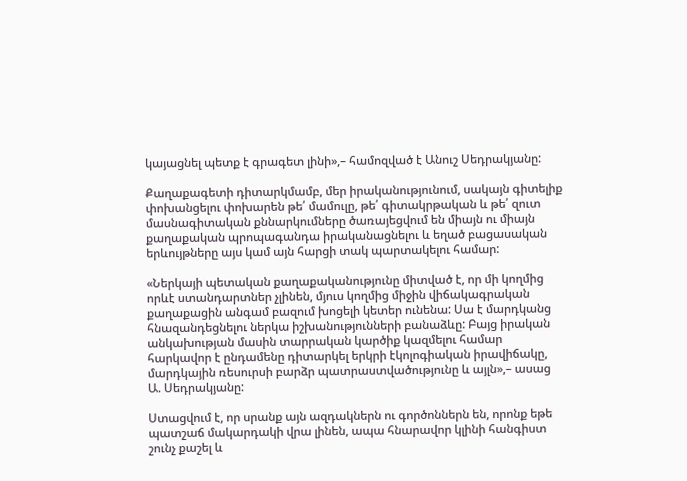կայացնել պետք է գրագետ լինի»,– համոզված է Անուշ Սեդրակյանը:

Քաղաքագետի դիտարկմամբ, մեր իրականությունում, սակայն գիտելիք փոխանցելու փոխարեն թե՛ մամուլը, թե՛ գիտակրթական և թե՛ զուտ մասնագիտական քննարկումները ծառայեցվում են միայն ու միայն քաղաքական պրոպագանդա իրականացնելու և եղած բացասական երևույթները այս կամ այն հարցի տակ պարտակելու համար:

«Ներկայի պետական քաղաքականությունը միտված է, որ մի կողմից որևէ ստանդարտներ չլինեն, մյուս կողմից միջին վիճակագրական քաղաքացին անգամ բազում խոցելի կետեր ունենա: Սա է մարդկանց հնազանդեցնելու ներկա իշխանությունների բանաձևը: Բայց իրական անկախության մասին տարրական կարծիք կազմելու համար հարկավոր է ընդամենը դիտարկել երկրի էկոլոգիական իրավիճակը, մարդկային ռեսուրսի բարձր պատրաստվածությունը և այլն»,– ասաց Ա. Սեդրակյանը:

Ստացվում է, որ սրանք այն ազդակներն ու գործոններն են, որոնք եթե պատշաճ մակարդակի վրա լինեն, ապա հնարավոր կլինի հանգիստ շունչ քաշել և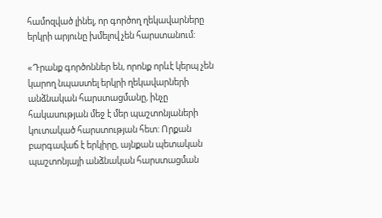համոզված լինել, որ գործող ղեկավարները երկրի արյունը խմելով չեն հարստանում:

«Դրանք գործոններ են, որոնք որևէ կերպ չեն կարող նպաստել երկրի ղեկավարների անձնական հարստացմանը, ինչը հակասության մեջ է մեր պաշտոնյաների կուտակած հարստության հետ: Որքան բարգավաճ է երկիրը, այնքան պետական պաշտոնյայի անձնական հարստացման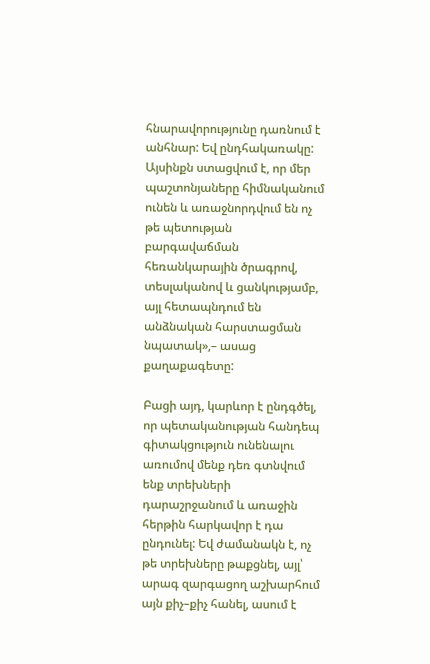հնարավորությունը դառնում է անհնար: Եվ ընդհակառակը: Այսինքն ստացվում է, որ մեր պաշտոնյաները հիմնականում ունեն և առաջնորդվում են ոչ թե պետության բարգավաճման հեռանկարային ծրագրով, տեսլականով և ցանկությամբ, այլ հետապնդում են անձնական հարստացման նպատակ»,– ասաց քաղաքագետը:

Բացի այդ, կարևոր է ընդգծել, որ պետականության հանդեպ գիտակցություն ունենալու առումով մենք դեռ գտնվում ենք տրեխների դարաշրջանում և առաջին հերթին հարկավոր է դա ընդունել: Եվ ժամանակն է, ոչ թե տրեխները թաքցնել, այլ՝ արագ զարգացող աշխարհում այն քիչ–քիչ հանել, ասում է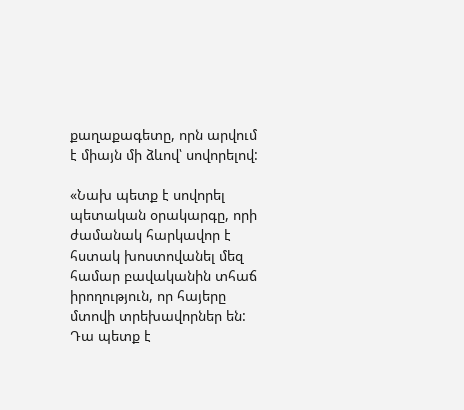քաղաքագետը, որն արվում է միայն մի ձևով՝ սովորելով:

«Նախ պետք է սովորել պետական օրակարգը, որի ժամանակ հարկավոր է հստակ խոստովանել մեզ համար բավականին տհաճ իրողություն, որ հայերը մտովի տրեխավորներ են: Դա պետք է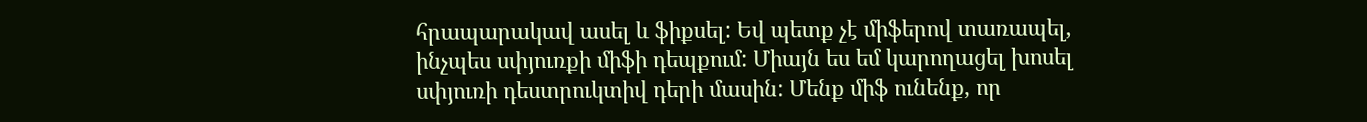հրապարակավ ասել և ֆիքսել: Եվ պետք չէ միֆերով տառապել, ինչպես սփյուռքի միֆի դեպքում: Միայն ես եմ կարողացել խոսել սփյուռի դեստրուկտիվ դերի մասին: Մենք միֆ ունենք, որ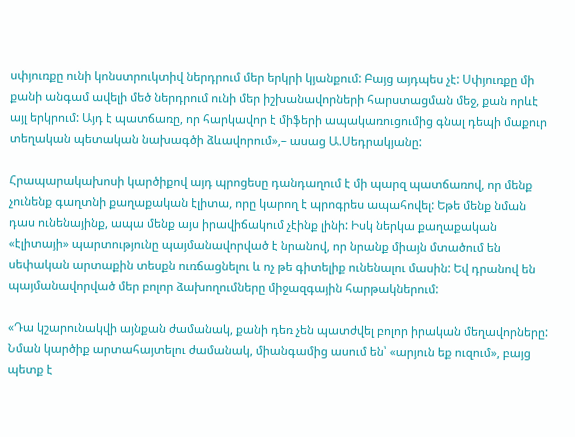սփյուռքը ունի կոնստրուկտիվ ներդրում մեր երկրի կյանքում: Բայց այդպես չէ: Սփյուռքը մի քանի անգամ ավելի մեծ ներդրում ունի մեր իշխանավորների հարստացման մեջ, քան որևէ այլ երկրում: Այդ է պատճառը, որ հարկավոր է միֆերի ապակառուցումից գնալ դեպի մաքուր տեղական պետական նախագծի ձևավորում»,– ասաց Ա.Սեդրակյանը:

Հրապարակախոսի կարծիքով այդ պրոցեսը դանդաղում է մի պարզ պատճառով, որ մենք չունենք գաղտնի քաղաքական էլիտա, որը կարող է պրոգրես ապահովել: Եթե մենք նման դաս ունենայինք, ապա մենք այս իրավիճակում չէինք լինի: Իսկ ներկա քաղաքական «էլիտայի» պարտությունը պայմանավորված է նրանով, որ նրանք միայն մտածում են սեփական արտաքին տեսքն ուռճացնելու և ոչ թե գիտելիք ունենալու մասին: Եվ դրանով են պայմանավորված մեր բոլոր ձախողումները միջազգային հարթակներում:

«Դա կշարունակվի այնքան ժամանակ, քանի դեռ չեն պատժվել բոլոր իրական մեղավորները: Նման կարծիք արտահայտելու ժամանակ, միանգամից ասում են՝ «արյուն եք ուզում», բայց պետք է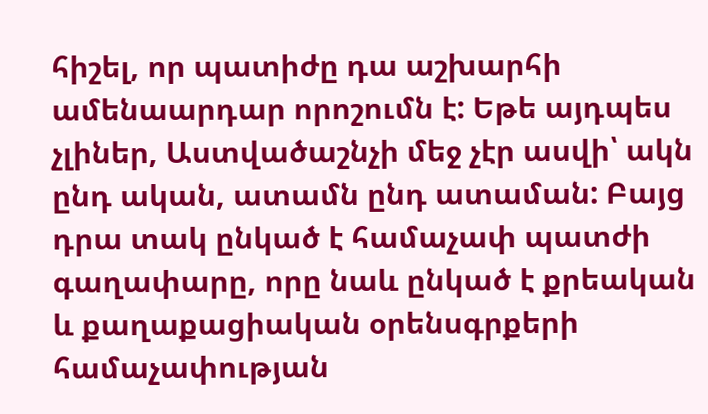հիշել, որ պատիժը դա աշխարհի ամենաարդար որոշումն է: Եթե այդպես չլիներ, Աստվածաշնչի մեջ չէր ասվի՝ ակն ընդ ական, ատամն ընդ ատաման: Բայց դրա տակ ընկած է համաչափ պատժի գաղափարը, որը նաև ընկած է քրեական և քաղաքացիական օրենսգրքերի համաչափության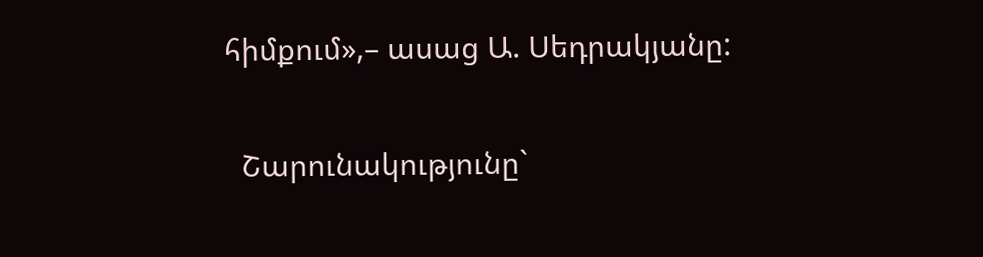հիմքում»,– ասաց Ա. Սեդրակյանը:

  Շարունակությունը`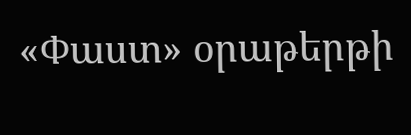«Փաստ» օրաթերթի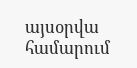այսօրվա համարում